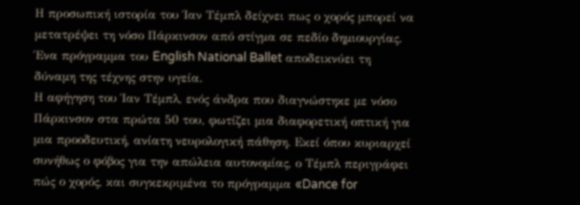Η προσωπική ιστορία του Ίαν Τέμπλ δείχνει πως ο χορός μπορεί να μετατρέψει τη νόσο Πάρκινσον από στίγμα σε πεδίο δημιουργίας. Ένα πρόγραμμα του English National Ballet αποδεικνύει τη δύναμη της τέχνης στην υγεία.
Η αφήγηση του Ίαν Τέμπλ, ενός άνδρα που διαγνώστηκε με νόσο Πάρκινσον στα πρώτα 50 του, φωτίζει μια διαφορετική οπτική για μια προοδευτική, ανίατη νευρολογική πάθηση. Εκεί όπου κυριαρχεί συνήθως ο φόβος για την απώλεια αυτονομίας, ο Τέμπλ περιγράφει πώς ο χορός, και συγκεκριμένα το πρόγραμμα «Dance for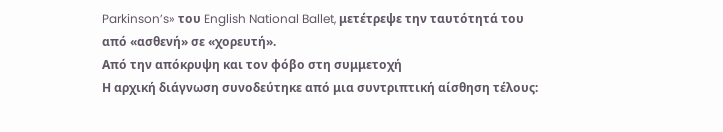Parkinson’s» του English National Ballet, μετέτρεψε την ταυτότητά του από «ασθενή» σε «χορευτή».
Από την απόκρυψη και τον φόβο στη συμμετοχή
Η αρχική διάγνωση συνοδεύτηκε από μια συντριπτική αίσθηση τέλους: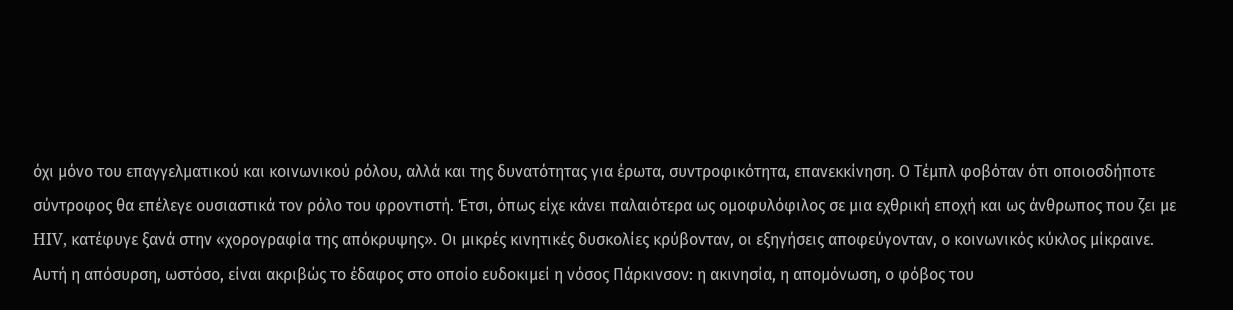όχι μόνο του επαγγελματικού και κοινωνικού ρόλου, αλλά και της δυνατότητας για έρωτα, συντροφικότητα, επανεκκίνηση. Ο Τέμπλ φοβόταν ότι οποιοσδήποτε σύντροφος θα επέλεγε ουσιαστικά τον ρόλο του φροντιστή. Έτσι, όπως είχε κάνει παλαιότερα ως ομοφυλόφιλος σε μια εχθρική εποχή και ως άνθρωπος που ζει με HIV, κατέφυγε ξανά στην «χορογραφία της απόκρυψης». Οι μικρές κινητικές δυσκολίες κρύβονταν, οι εξηγήσεις αποφεύγονταν, ο κοινωνικός κύκλος μίκραινε.
Αυτή η απόσυρση, ωστόσο, είναι ακριβώς το έδαφος στο οποίο ευδοκιμεί η νόσος Πάρκινσον: η ακινησία, η απομόνωση, ο φόβος του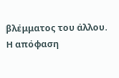βλέμματος του άλλου. Η απόφαση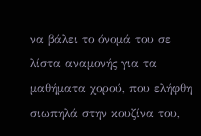να βάλει το όνομά του σε λίστα αναμονής για τα μαθήματα χορού, που ελήφθη σιωπηλά στην κουζίνα του,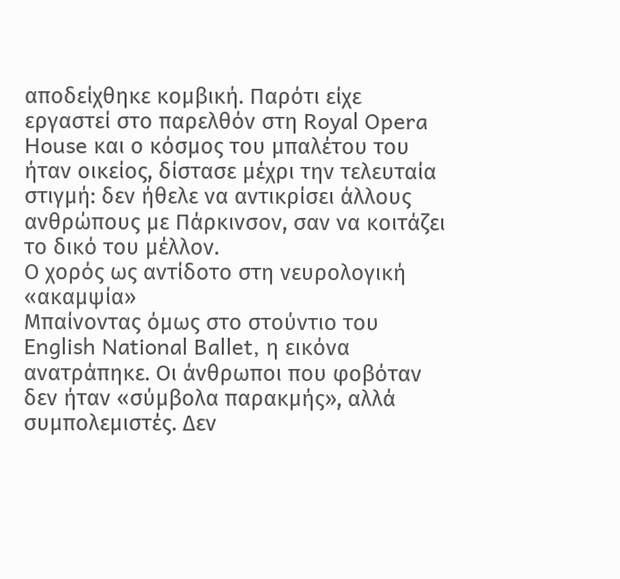αποδείχθηκε κομβική. Παρότι είχε εργαστεί στο παρελθόν στη Royal Opera House και ο κόσμος του μπαλέτου του ήταν οικείος, δίστασε μέχρι την τελευταία στιγμή: δεν ήθελε να αντικρίσει άλλους ανθρώπους με Πάρκινσον, σαν να κοιτάζει το δικό του μέλλον.
Ο χορός ως αντίδοτο στη νευρολογική «ακαμψία»
Μπαίνοντας όμως στο στούντιο του English National Ballet, η εικόνα ανατράπηκε. Οι άνθρωποι που φοβόταν δεν ήταν «σύμβολα παρακμής», αλλά συμπολεμιστές. Δεν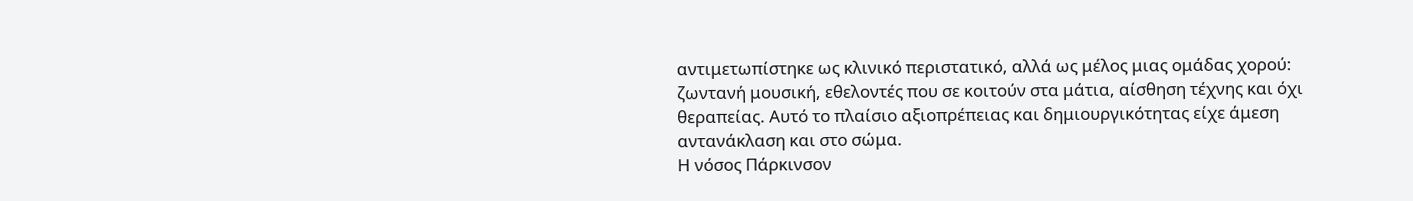αντιμετωπίστηκε ως κλινικό περιστατικό, αλλά ως μέλος μιας ομάδας χορού: ζωντανή μουσική, εθελοντές που σε κοιτούν στα μάτια, αίσθηση τέχνης και όχι θεραπείας. Αυτό το πλαίσιο αξιοπρέπειας και δημιουργικότητας είχε άμεση αντανάκλαση και στο σώμα.
Η νόσος Πάρκινσον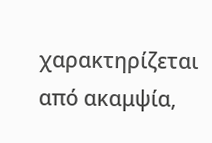χαρακτηρίζεται από ακαμψία,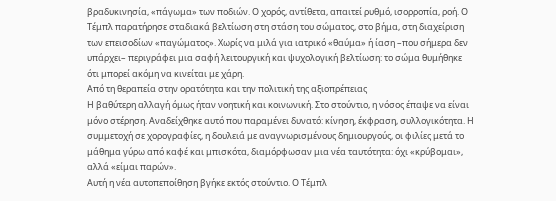βραδυκινησία, «πάγωμα» των ποδιών. Ο χορός, αντίθετα, απαιτεί ρυθμό, ισορροπία, ροή. Ο Τέμπλ παρατήρησε σταδιακά βελτίωση στη στάση του σώματος, στο βήμα, στη διαχείριση των επεισοδίων «παγώματος». Χωρίς να μιλά για ιατρικό «θαύμα» ή ίαση –που σήμερα δεν υπάρχει– περιγράφει μια σαφή λειτουργική και ψυχολογική βελτίωση: το σώμα θυμήθηκε ότι μπορεί ακόμη να κινείται με χάρη.
Από τη θεραπεία στην ορατότητα και την πολιτική της αξιοπρέπειας
Η βαθύτερη αλλαγή όμως ήταν νοητική και κοινωνική. Στο στούντιο, η νόσος έπαψε να είναι μόνο στέρηση. Αναδείχθηκε αυτό που παραμένει δυνατό: κίνηση, έκφραση, συλλογικότητα. Η συμμετοχή σε χορογραφίες, η δουλειά με αναγνωρισμένους δημιουργούς, οι φιλίες μετά το μάθημα γύρω από καφέ και μπισκότα, διαμόρφωσαν μια νέα ταυτότητα: όχι «κρύβομαι», αλλά «είμαι παρών».
Αυτή η νέα αυτοπεποίθηση βγήκε εκτός στούντιο. Ο Τέμπλ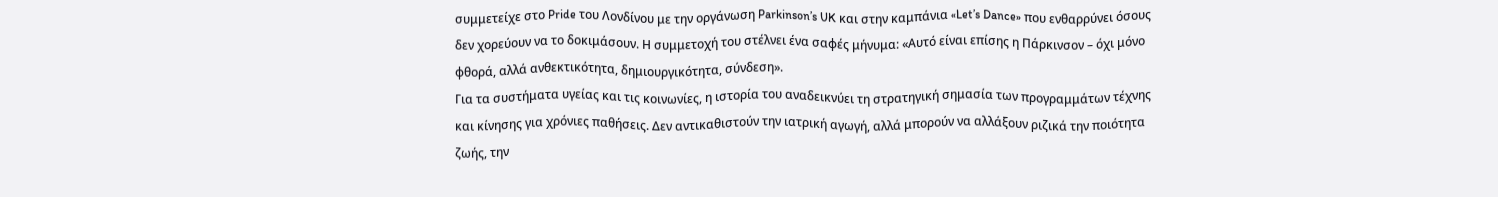συμμετείχε στο Pride του Λονδίνου με την οργάνωση Parkinson’s UK και στην καμπάνια «Let’s Dance» που ενθαρρύνει όσους δεν χορεύουν να το δοκιμάσουν. Η συμμετοχή του στέλνει ένα σαφές μήνυμα: «Αυτό είναι επίσης η Πάρκινσον – όχι μόνο φθορά, αλλά ανθεκτικότητα, δημιουργικότητα, σύνδεση».
Για τα συστήματα υγείας και τις κοινωνίες, η ιστορία του αναδεικνύει τη στρατηγική σημασία των προγραμμάτων τέχνης και κίνησης για χρόνιες παθήσεις. Δεν αντικαθιστούν την ιατρική αγωγή, αλλά μπορούν να αλλάξουν ριζικά την ποιότητα ζωής, την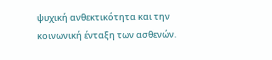ψυχική ανθεκτικότητα και την κοινωνική ένταξη των ασθενών.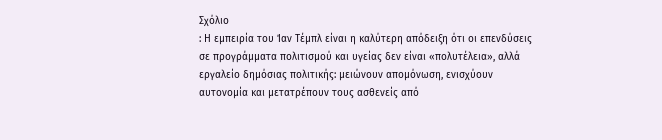Σχόλιο
: Η εμπειρία του Ίαν Τέμπλ είναι η καλύτερη απόδειξη ότι οι επενδύσεις σε προγράμματα πολιτισμού και υγείας δεν είναι «πολυτέλεια», αλλά εργαλείο δημόσιας πολιτικής: μειώνουν απομόνωση, ενισχύουν αυτονομία και μετατρέπουν τους ασθενείς από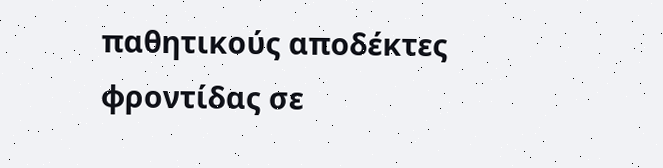παθητικούς αποδέκτες φροντίδας σε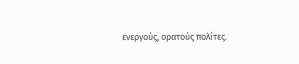ενεργούς, ορατούς πολίτες.